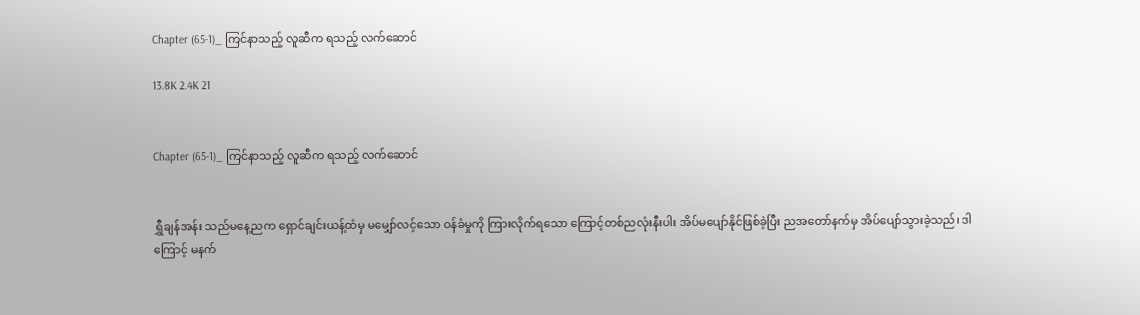Chapter (65-1)_ ကြင်နာသည့် လူဆီက ရသည့် လက်ဆောင်

13.8K 2.4K 21


Chapter (65-1)_ ကြင်နာသည့် လူဆီက ရသည့် လက်ဆောင်


ရွှီချန်အန်း သည်မနေ့ညက ရှောင်ချင်းယန့်ထံမှ မမျှော်လင့်သော ဝန်ခံမှုကို ကြားလိုက်ရသော ကြောင့်တစ်ညလုံးနီးပါး အိပ်မပျော်နိုင်ဖြစ်ခဲ့ပြီး ညအတော်နက်မှ အိပ်ပျော်သွားခဲ့သည်၊ ဒါကြောင့် မနက်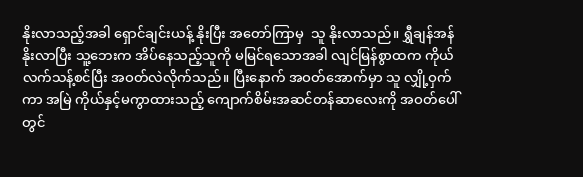နိုးလာသည့်အခါ ရှောင်ချင်းယန့် နိုးပြီး အတော်ကြာမှ  သူ နိုးလာသည်။ ရွှီချန်အန်နိုးလာပြီး သူ့ဘေးက အိပ်နေသည့်သူကို မမြင်ရသောအခါ လျင်မြန်စွာထက ကိုယ်လက်သန့်စင်ပြီး အဝတ်လဲလိုက်သည်။ ပြီးနောက် အဝတ်အောက်မှာ သူ လျှို့ဝှက်ကာ အမြဲ ကိုယ်နှင့်မကွာထားသည့် ကျောက်စိမ်းအဆင်တန်ဆာလေးကို အဝတ်ပေါ်တွင်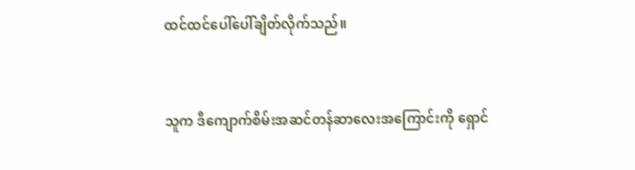ထင်ထင်ပေါ်ပေါ်ချိတ်လိုက်သည်။



သူက ဒီကျောက်စိမ်းအဆင်တန်ဆာလေးအကြောင်းကို ရှောင်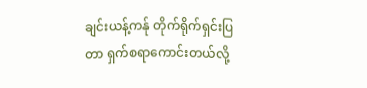ချင်းယန့်ကန်ု တိုက်ရိုက်ရှင်းပြတာ ရှက်စရာကောင်းတယ်လို့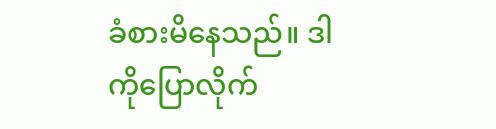ခံစားမိနေသည်။ ဒါကိုပြောလိုက်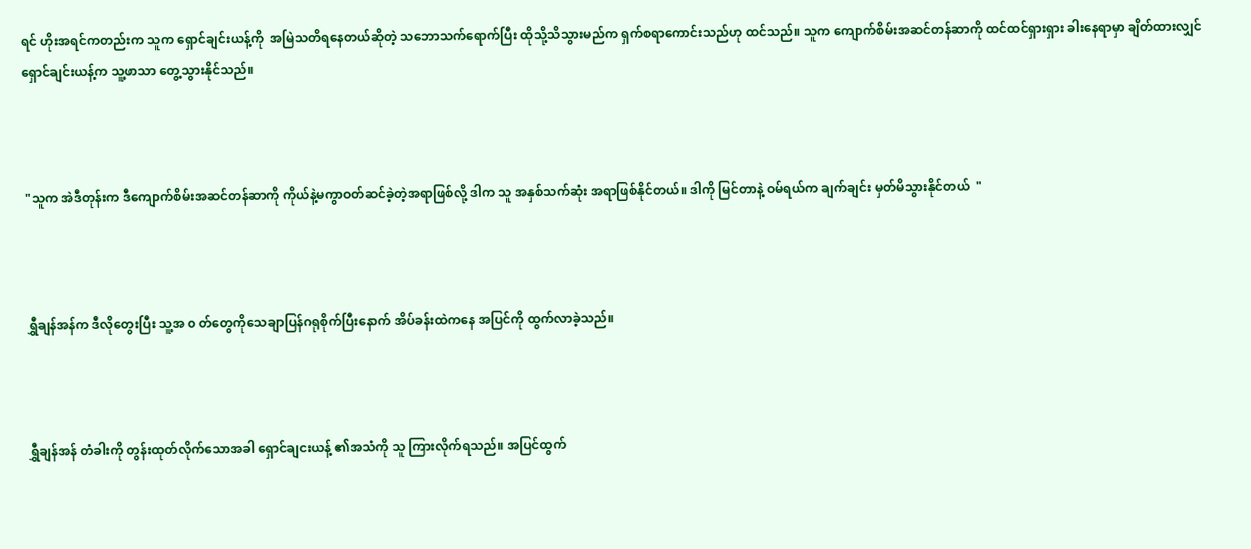ရင် ဟိုးအရင်ကတည်းက သူက ရှောင်ချင်းယန့်ကို  အမြဲသတိရနေတယ်ဆိုတဲ့ သဘောသက်ရောက်ပြီး ထိုသို့သိသွားမည်က ရှက်စရာကောင်းသည်ဟု ထင်သည်။ သူက ကျောက်စိမ်းအဆင်တန်ဆာကို ထင်ထင်ရှားရှား ခါးနေရာမှာ ချိတ်ထားလျှင် ရှောင်ချင်းယန့်က သူ့ဖာသာ တွေ့သွားနိုင်သည်။



 "သူက အဲဒီတုန်းက ဒီကျောက်စိမ်းအဆင်တန်ဆာကို ကိုယ်နဲ့မကွာဝတ်ဆင်ခဲ့တဲ့အရာဖြစ်လို့ ဒါက သူ အနှစ်သက်ဆုံး အရာဖြစ်နိုင်တယ်။ ဒါကို မြင်တာနဲ့ ဝမ်ရယ်က ချက်ချင်း မှတ်မိသွားနိုင်တယ်  "



 ရွှီချန်အန်က ဒီလိုတွေးပြီး သူ့အ ၀ တ်တွေကိုသေချာပြန်ဂရုစိုက်ပြီးနောက် အိပ်ခန်းထဲကနေ အပြင်ကို ထွက်လာခဲ့သည်။



 ရွှီချန်အန် တံခါးကို တွန်းထုတ်လိုက်သောအခါ ရှောင်ချငးယန့် ၏အသံကို သူ ကြားလိုက်ရသည်။ အပြင်ထွက်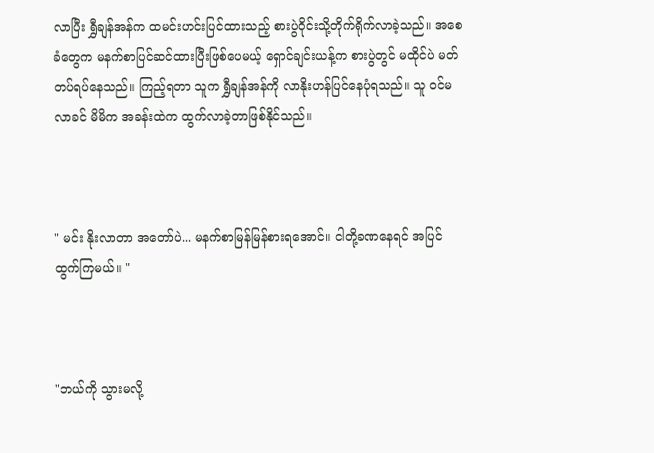လာပြီး ရွှီချန်အန်က ထမင်းဟင်းပြင်ထားသည့် စားပွဲဝိုင်းသို့တိုက်ရိုက်လာခဲ့သည်။ အစေခံတွေက မနက်စာပြင်ဆင်ထားပြီးဖြစ်ပေမယ့် ရှောင်ချင်းယန့်က စားပွဲတွင် မထိုင်ပဲ မတ်တပ်ရပ်နေသည်။ ကြည့်ရတာ သူက ရွှီချန်အန်ကို လာနိုးဟန်ပြင်နေပုံရသည်။ သူ ဝင်မလာခင် မိမိက အခန်းထဲက ထွက်လာခဲ့တာဖြစ်နိုင်သည်။



" မင်း နိုးလာတာ အတော်ပဲ... မနက်စာမြန်မြန်စားရအောင်။ ငါတို့ခဏနေရင် အပြင်ထွက်ကြမယ်။ "



"ဘယ်ကို သွားမလို့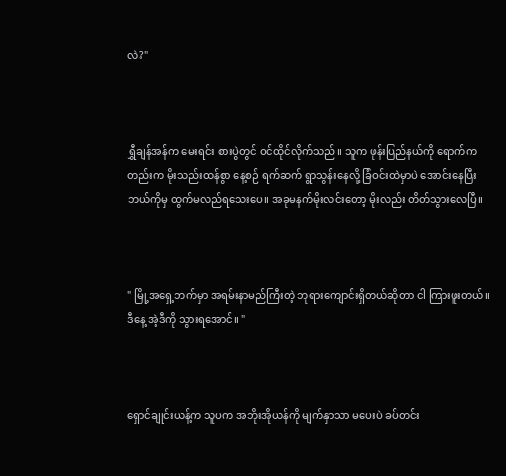လဲ?"



ရွှီချန်အန်က မေးရင်း စားပွဲတွင် ဝင်ထိုင်လိုက်သည်။ သူက ဖုန်းပြည်နယ်ကို ရောက်ကတည်းက မိုးသည်းထန်စွာ နေ့စဉ် ရက်ဆက် ရွာသွန်းနေလို့ ခြံဝင်းထဲမှာပဲ အောင်းနေပြီး ဘယ်ကိုမှ ထွက်မလည်ရသေးပေ။ အခုမနက်မိုးလင်းတော့ မိုးလည်း တိတ်သွားလေပြီ။



" မြို့အရှေ့ဘက်မှာ အရမ်းနာမည်ကြီးတဲ့ ဘုရားကျောင်းရှိတယ်ဆိုတာ ငါ ကြားဖူးတယ်။ ဒီနေ့ အဲ့ဒီကို သွားရအောင်။ "



ရှောင်ချုင်းယန့်က သူပက အဘိုးအိုယန်ကို မျက်နှာသာ မပေးပဲ ခပ်တင်း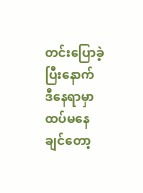တင်းပြောခဲ့ပြီးနောက် ဒီနေရာမှာ ထပ်မနေချင်တော့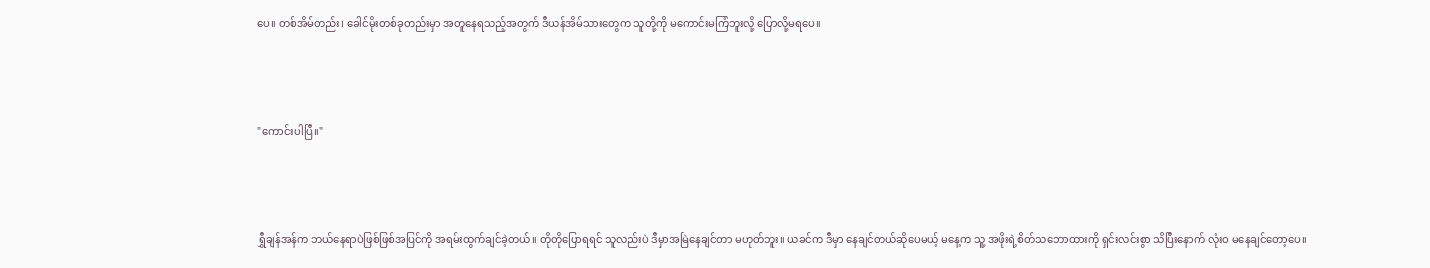ပေ။ တစ်အိမ်တည်း၊ ခေါင်မိုးတစ်ခုတည်းမှာ အတူနေရသည့်အတွက် ဒီယန်အိမ်သားတွေက သူတို့ကို မကောင်းမကြံဘူးလို့ ပြောလို့မရပေ။



"ကောင်းပါပြီ။"



ရွှီချန်အန်က ဘယ်နေရာပဲဖြစ်ဖြစ်အပြင်ကို အရမ်းထွက်ချင်ခဲ့တယ်။ တိုတိုပြောရရင် သူလည်းပဲ ဒီမှာအမြဲနေချင်တာ မဟုတ်ဘူး။ ယခင်က ဒီမှာ နေချင်တယ်ဆိုပေမယ့် မနေ့က သူ့ အဖိုးရဲ့စိတ်သဘောထားကို ရှင်းလင်းစွာ သိပြီးနောက် လုံးဝ မနေချင်တော့ပေ။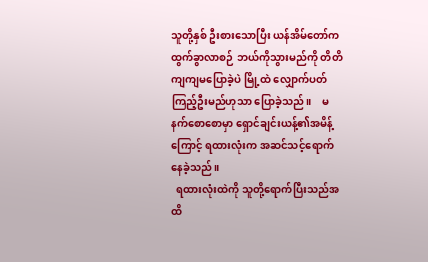သူတို့နှစ် ဦးစားသောပြီး ယန်အိမ်တော်က ထွက်ခွာလာစဉ် ဘယ်ကိုသွားမည်ကို တိတိကျကျမပြောခဲ့ပဲ မြို့ထဲ လျှောက်ပတ်ကြည့်ဦးမည်ဟုသာ ပြောခဲ့သည်။    မနက်စောစောမှာ ရှောင်ချင်းယန့်၏အမိန့်ကြောင့် ရထားလုံးက အဆင်သင့်ရောက်နေခဲ့သည်။
  ရထားလုံးထဲကို သူတို့ရောက်ပြီးသည်အထိ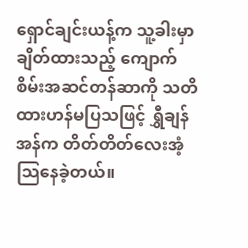ရှောင်ချင်းယန့်က သူ့ခါးမှာ ချိတ်ထားသည့် ကျောက်စိမ်းအဆင်တန်ဆာကို သတိထားဟန်မပြသဖြင့် ရွှီချန်အန်က တိတ်တိတ်လေးအံ့သြနေခဲ့တယ်။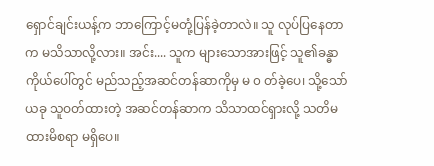ရှောင်ချင်းယန့်က ဘာကြောင့်မတုံ့ပြန်ခဲ့တာလဲ။ သူ လုပ်ပြနေတာက မသိသာလို့လား။ အင်း.... သူက များသောအားဖြင့် သူ၏ခန္ဓာကိုယ်ပေါ်တွင် မည်သည့်အဆင်တန်ဆာကိုမှ မ ၀ တ်ခဲ့ပေ၊ သို့သော်ယခု သူဝတ်ထားတဲ့ အဆင်တန်ဆာက သိသာထင်ရှားလို့ သတိမထားမိစရာ မရှိပေ။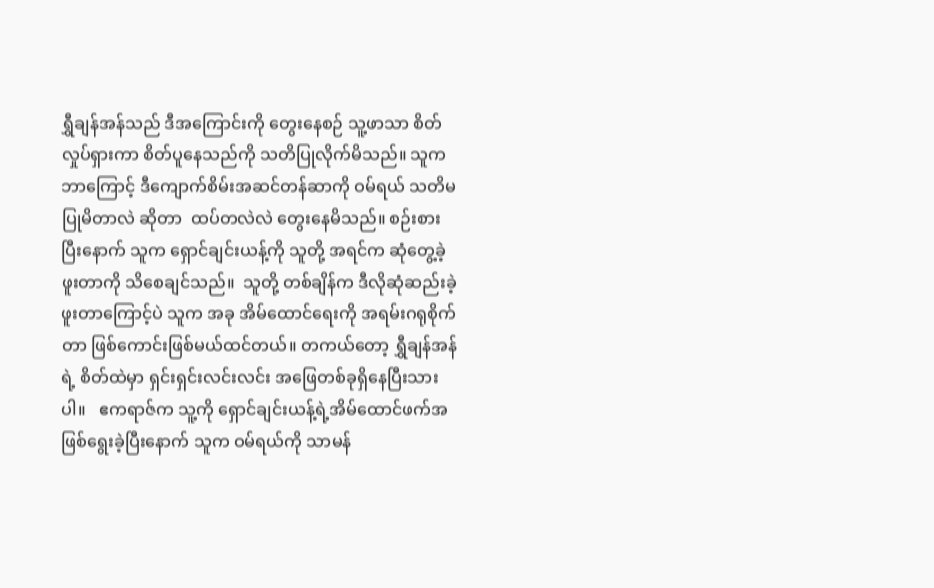ရွှီချန်အန်သည် ဒီအကြောင်းကို တွေးနေစဉ် သူ့ဖာသာ စိတ်လှုပ်ရှားကာ စိတ်ပူနေသည်ကို သတိပြုလိုက်မိသည်။ သူက ဘာကြောင့် ဒီကျောက်စိမ်းအဆင်တန်ဆာကို ဝမ်ရယ် သတိမပြုမိတာလဲ ဆိုတာ  ထပ်တလဲလဲ တွေးနေမိသည်။ စဉ်းစားပြီးနောက် သူက ရှောင်ချင်းယန့်ကို သူတို့ အရင်က ဆုံတွေ့ခဲ့ဖူးတာကို သိစေချင်သည်။  သူတို့ တစ်ချိန်က ဒီလိုဆုံဆည်းခဲ့ဖူးတာကြောင့်ပဲ သူက အခု အိမ်ထောင်ရေးကို အရမ်းဂရုစိုက်တာ ဖြစ်ကောင်းဖြစ်မယ်ထင်တယ်။ တကယ်တော့ ရွှီချန်အန်ရဲ့ စိတ်ထဲမှာ ရှင်းရှင်းလင်းလင်း အဖြေတစ်ခုရှိနေပြီးသားပါ။   ဧကရာဇ်က သူ့ကို ရှောင်ချင်းယန့်ရဲ့အိမ်ထောင်ဖက်အဖြစ်ရွေးခဲ့ပြီးနောက် သူက ဝမ်ရယ်ကို သာမန်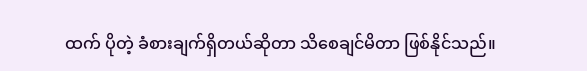ထက် ပိုတဲ့ ခံစားချက်ရှိတယ်ဆိုတာ သိစေချင်မိတာ ဖြစ်နိုင်သည်။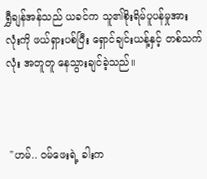ရွှီချန်အန်သည် ယခင်က သူ၏စိုးရိမ်ပူပန်မှုအားလုံးကို ဖယ်ရှားပစ်ပြီး ရှောင်ချင်းယန့်နှင့် တစ်သက်လုံး အတူတူ နေသွားချင်ခဲ့သည်။



 "ဟမ်.. ဝမ်ဖေးရဲ့ ခါးက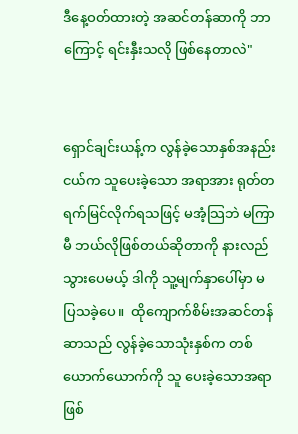ဒီနေ့ဝတ်ထားတဲ့ အဆင်တန်ဆာကို ဘာကြောင့် ရင်းနှီးသလို ဖြစ်နေတာလဲ"


ရှောင်ချင်းယန့်က လွန်ခဲ့သောနှစ်အနည်းငယ်က သူပေးခဲ့သော အရာအား ရုတ်တရက်မြင်လိုက်ရသဖြင့် မအံ့သြဘဲ မကြာမီ ဘယ်လိုဖြစ်တယ်ဆိုတာကို နားလည်သွားပေမယ့် ဒါကို သူ့မျက်နှာပေါ်မှာ မပြသခဲ့ပေ။  ထိုကျောက်စိမ်းအဆင်တန်ဆာသည် လွန်ခဲ့သောသုံးနှစ်က တစ်ယောက်ယောက်ကို သူ ပေးခဲ့သောအရာဖြစ်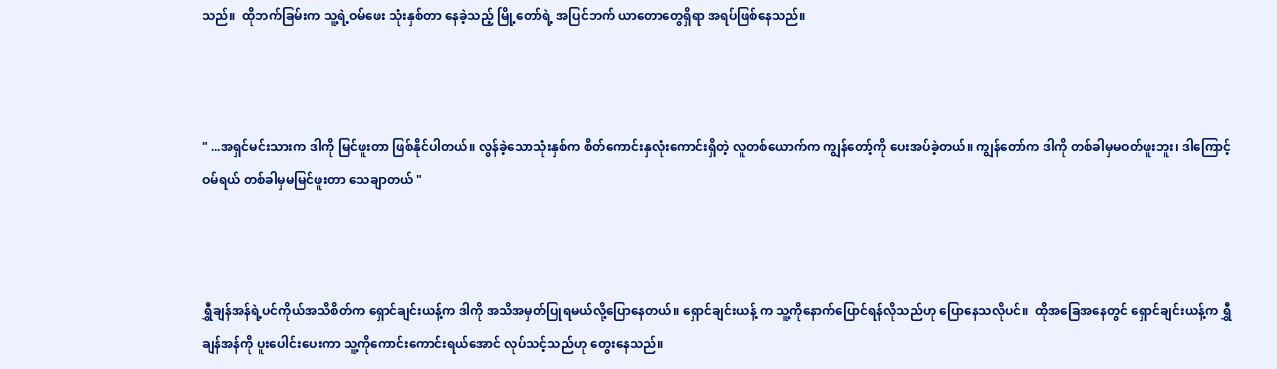သည်။  ထိုဘက်ခြမ်းက သူ့ရဲ့ဝမ်ဖေး သုံးနှစ်တာ နေခဲ့သည့် မြို့တော်ရဲ့ အပြင်ဘက် ယာတောတွေရှိရာ အရပ်ဖြစ်နေသည်။



" ...အရှင်မင်းသားက ဒါကို မြင်ဖူးတာ ဖြစ်နိုင်ပါတယ်။ လွန်ခဲ့သောသုံးနှစ်က စိတ်ကောင်းနှလုံးကောင်းရှိတဲ့ လူတစ်ယောက်က ကျွန်တော့်ကို ပေးအပ်ခဲ့တယ်။ ကျွန်တော်က ဒါကို တစ်ခါမှမဝတ်ဖူးဘူး၊ ဒါကြောင့် ဝမ်ရယ် တစ်ခါမှမမြင်ဖူးတာ သေချာတယ် "



ရွှီချန်အန်ရဲ့ပင်ကိုယ်အသိစိတ်က ရှောင်ချင်းယန့်က ဒါကို အသိအမှတ်ပြုရမယ်လို့ပြောနေတယ်။ ရှောင်ချင်းယန့် က သူ့ကိုနောက်ပြောင်ရန်လိုသည်ဟု ပြောနေသလိုပင်။  ထိုအခြေအနေတွင် ရှောင်ချင်းယန့်က ရွှီချန်အန်ကို ပူးပေါင်းပေးကာ သူ့ကိုကောင်းကောင်းရယ်အောင် လုပ်သင့်သည်ဟု တွေးနေသည်။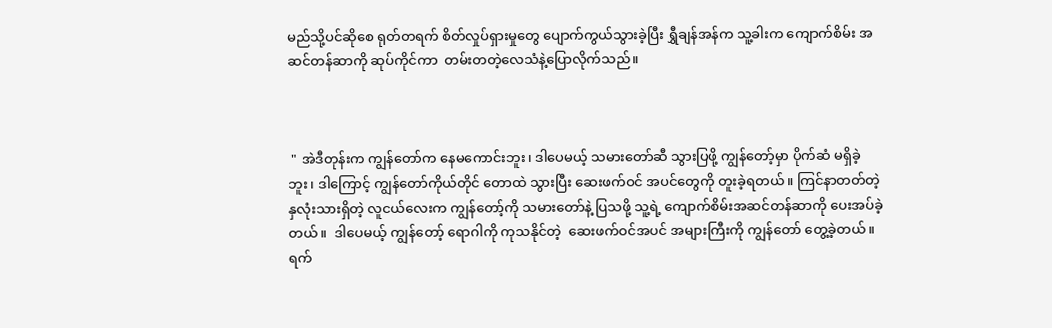မည်သို့ပင်ဆိုစေ ရုတ်တရက် စိတ်လှုပ်ရှားမှုတွေ ပျောက်ကွယ်သွားခဲ့ပြီး ရွှီချန်အန်က သူ့ခါးက ကျောက်စိမ်း အဆင်တန်ဆာကို ဆုပ်ကိုင်ကာ  တမ်းတတဲ့လေသံနဲ့ပြောလိုက်သည်။



 " အဲဒီတုန်းက ကျွန်တော်က နေမကောင်းဘူး၊ ဒါပေမယ့် သမားတော်ဆီ သွားပြဖို့ ကျွန်တော့်မှာ ပိုက်ဆံ မရှိခဲ့ဘူး၊ ဒါကြောင့် ကျွန်တော်ကိုယ်တိုင် တောထဲ သွားပြီး ဆေးဖက်ဝင် အပင်တွေကို တူးခဲ့ရတယ်။ ကြင်နာတတ်တဲ့နှလုံးသားရှိတဲ့ လူငယ်လေးက ကျွန်တော့်ကို သမားတော်နဲ့ ပြသဖို့ သူ့ရဲ့ ကျောက်စိမ်းအဆင်တန်ဆာကို ပေးအပ်ခဲ့တယ်။  ဒါပေမယ့် ကျွန်တော့် ရောဂါကို ကုသနိုင်တဲ့  ဆေးဖက်ဝင်အပင် အများကြီးကို ကျွန်တော် တွေ့ခဲ့တယ်။ ရက်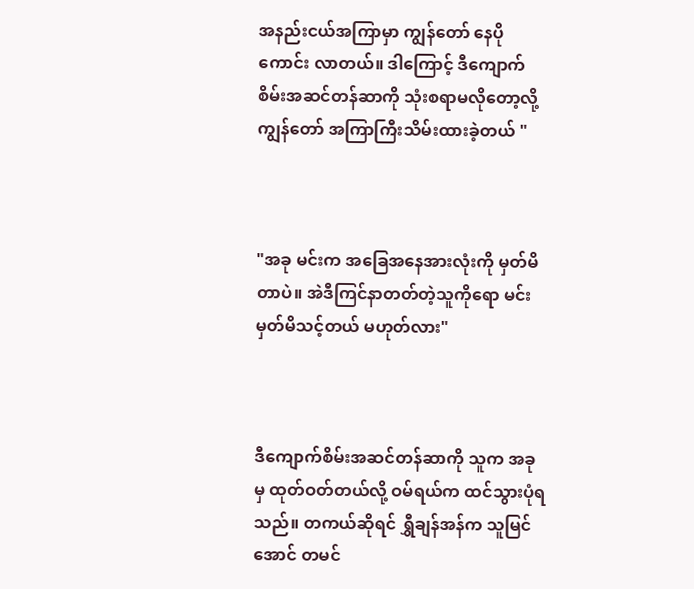အနည်းငယ်အကြာမှာ ကျွန်တော် နေပိုကောင်း လာတယ်။ ဒါကြောင့် ဒီကျောက်စိမ်းအဆင်တန်ဆာကို သုံးစရာမလိုတော့လို့ ကျွန်တော် အကြာကြီးသိမ်းထားခဲ့တယ် "



"အခု မင်းက အခြေအနေအားလုံးကို မှတ်မိတာပဲ။ အဲဒီကြင်နာတတ်တဲ့သူကိုရော မင်း မှတ်မိသင့်တယ် မဟုတ်လား"



ဒီကျောက်စိမ်းအဆင်တန်ဆာကို သူက အခုမှ ထုတ်ဝတ်တယ်လို့ ဝမ်ရယ်က ထင်သွားပုံရသည်။ တကယ်ဆိုရင် ရွှီချန်အန်က သူမြင်အောင် တမင်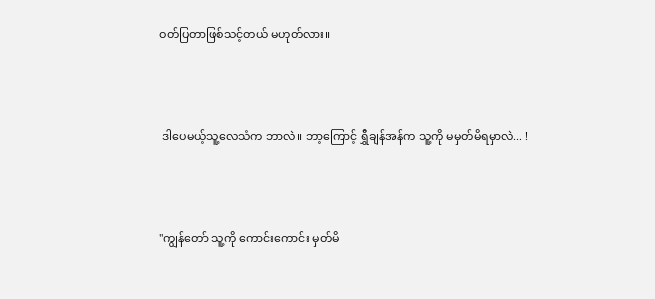ဝတ်ပြတာဖြစ်သင့်တယ် မဟုတ်လား။



 ဒါပေမယ့်သူ့လေသံက ဘာလဲ။ ဘာ့ကြောင့် ရွှီချန်အန်က သူ့ကို မမှတ်မိရမှာလဲ... !



"ကျွန်တော် သူ့ကို ကောင်းကောင်း မှတ်မိ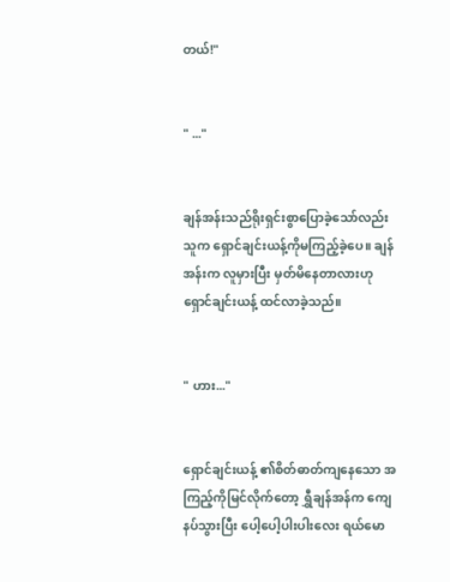တယ်!"


" ..."


ချန်အန်းသည်ရိုးရှင်းစွာပြောခဲ့သော်လည်း သူက ရှောင်ချင်းယန့်ကိုမကြည့်ခဲ့ပေ။ ချန်အန်းက လူမှားပြီး မှတ်မိနေတာလားဟု ရှောင်ချင်းယန့် ထင်လာခဲ့သည်။


" ဟား..."


ရှောင်ချင်းယန့် ၏စိတ်ဓာတ်ကျနေသော အကြည့်ကိုမြင်လိုက်တော့ ရွှီချန်အန်က ကျေနပ်သွားပြီး ပေါ့ပေါ့ပါးပါးလေး ရယ်မော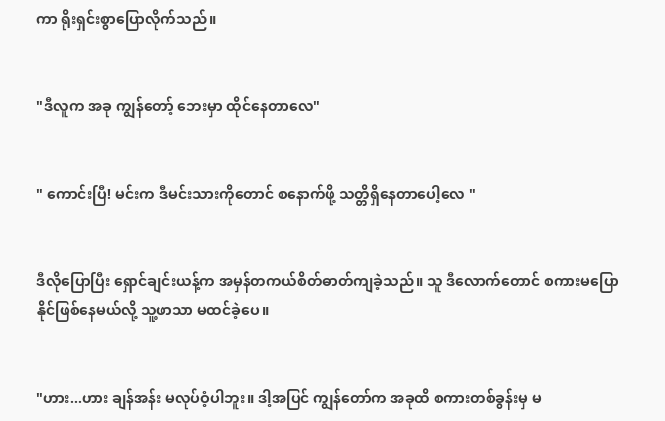ကာ ရိုးရှင်းစွာပြောလိုက်သည်။


"ဒီလူက အခု ကျွန်တော့် ဘေးမှာ ထိုင်နေတာလေ"


" ကောင်းပြီ! မင်းက ဒီမင်းသားကိုတောင် စနောက်ဖို့ သတ္တိရှိနေတာပေါ့လေ "


ဒီလိုပြောပြီး ရှောင်ချင်းယန့်က အမှန်တကယ်စိတ်ဓာတ်ကျခဲ့သည်။ သူ ဒီလောက်တောင် စကားမပြောနိုင်ဖြစ်နေမယ်လို့ သူ့ဖာသာ မထင်ခဲ့ပေ။


"ဟား...ဟား ချန်အန်း မလုပ်ဝံ့ပါဘူး။ ဒါ့အပြင် ကျွန်တော်က အခုထိ စကားတစ်ခွန်းမှ မ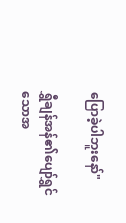ပြောခဲ့ပါဘူးနော်"

ရွှီချန်အန်၏ပျော်ရွှင်သောအ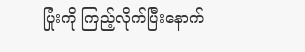ပြုံးကို ကြည့်လိုက်ပြီးနောက်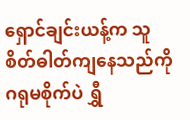ရှောင်ချင်းယန့်က သူ စိတ်ဓါတ်ကျနေသည်ကို ဂရုမစိုက်ပဲ ရွှီ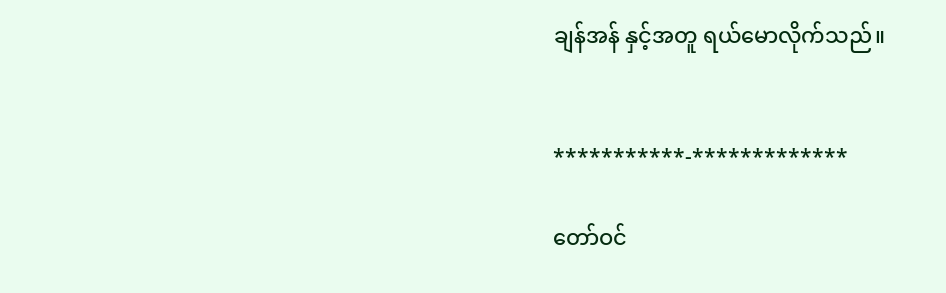ချန်အန် နှင့်အတူ ရယ်မောလိုက်သည်။


***********-*************

တော်ဝင်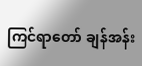ကြင်ရာတော် ချန်အန်း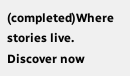(completed)Where stories live. Discover now